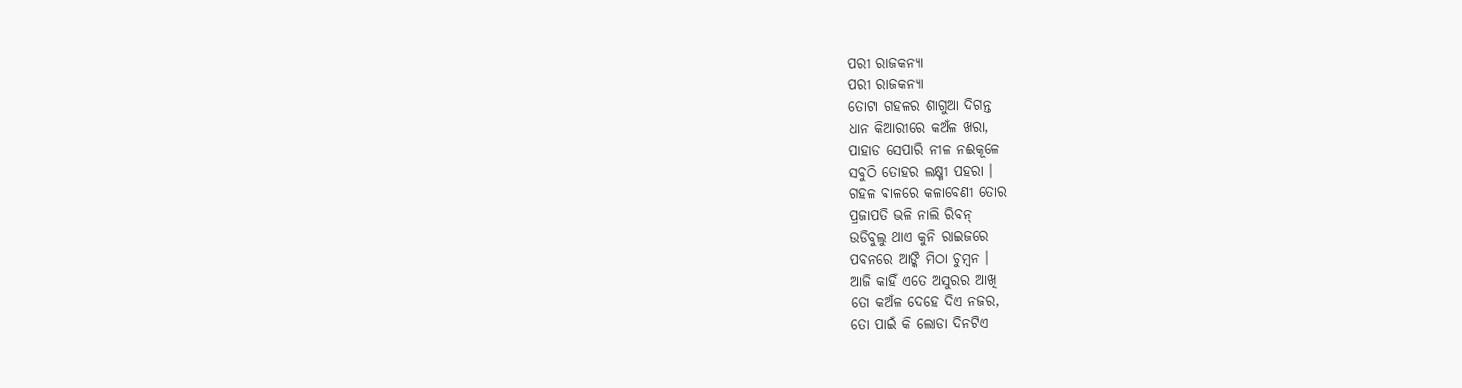ପରୀ ରାଜକନ୍ଯା
ପରୀ ରାଜକନ୍ଯା
ତୋଟା ଗହଳର ଶାଗୁଆ ଦିଗନ୍ତ
ଧାନ କିଆରୀରେ କଅଁଳ ଖରା,
ପାହାଡ ସେପାରି ନୀଳ ନଈକୂଳେ
ସବୁଠି ତୋହର ଲକ୍ଷ୍ମୀ ପହରା ।
ଗହଳ ଵାଳରେ କଳାବେଣୀ ତୋର
ପ୍ରଜାପତି ଭଳି ନାଲି ରିବନ୍
ଉଡିବୁଲୁ ଥାଏ କୁନି ରାଇଜରେ
ପବନରେ ଆଙ୍କି ମିଠା ଚୁମ୍ବନ ।
ଆଜି କାହିଁ ଏତେ ଅସୁରର ଆଖି
ତୋ କଅଁଳ ଦେହେ ଦିଏ ନଜର,
ତୋ ପାଇଁ କି ଲୋଡା ଦିନଟିଏ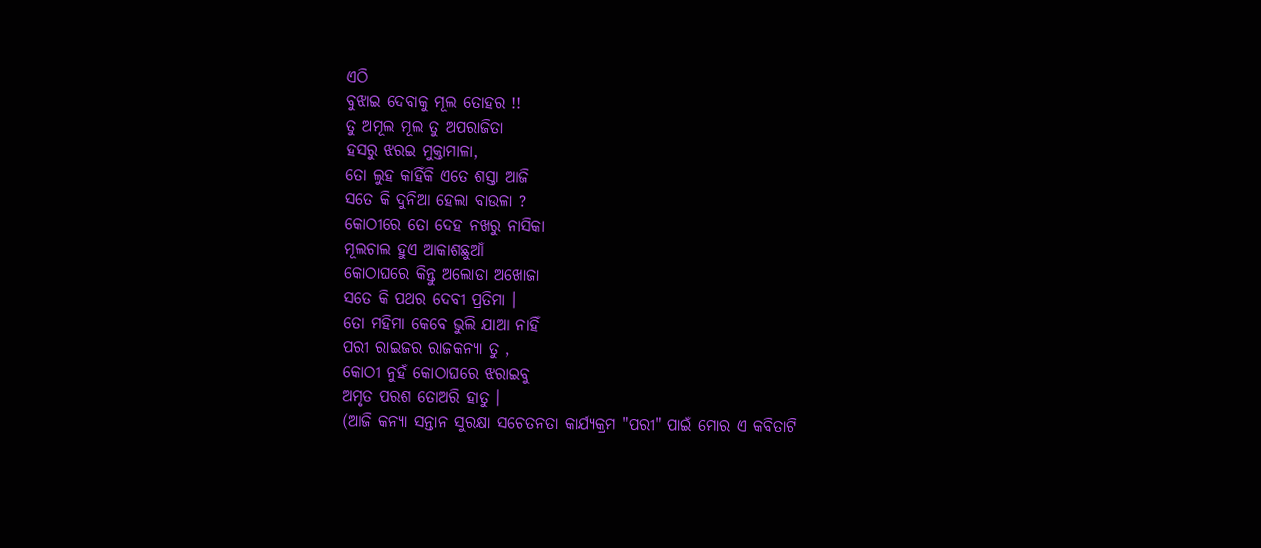ଏଠି
ବୁଝାଇ ଦେବାକୁ ମୂଲ ତୋହର !!
ତୁ ଅମୂଲ ମୂଲ ତୁ ଅପରାଜିତା
ହସରୁ ଝରଇ ମୁକ୍ତାମାଳା,
ତୋ ଲୁହ କାହିଁକି ଏତେ ଶସ୍ତା ଆଜି
ସତେ କି ଦୁନିଆ ହେଲା ବାଉଳା ?
କୋଠୀରେ ତୋ ଦେହ ନଖରୁ ନାସିକା
ମୂଲଚାଲ ହୁଏ ଆକାଶଛୁଆଁ
କୋଠାଘରେ କିନ୍ତୁ ଅଲୋଡା ଅଖୋଜା
ସତେ କି ପଥର ଦେବୀ ପ୍ରତିମା ।
ତୋ ମହିମା କେବେ ଭୁଲି ଯାଆ ନାହିଁ
ପରୀ ରାଇଜର ରାଜକନ୍ଯା ତୁ ,
କୋଠୀ ନୁହଁ କୋଠାଘରେ ଝରାଇବୁ
ଅମୃତ ପରଶ ତୋଅରି ହାତୁ ।
(ଆଜି କନ୍ୟା ସନ୍ତାନ ସୁରକ୍ଷା ସଚେତନତା କାର୍ଯ୍ୟକ୍ରମ "ପରୀ" ପାଇଁ ମୋର ଏ କବିତାଟି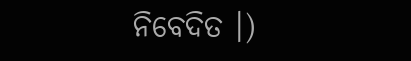ନିବେଦିତ ।)